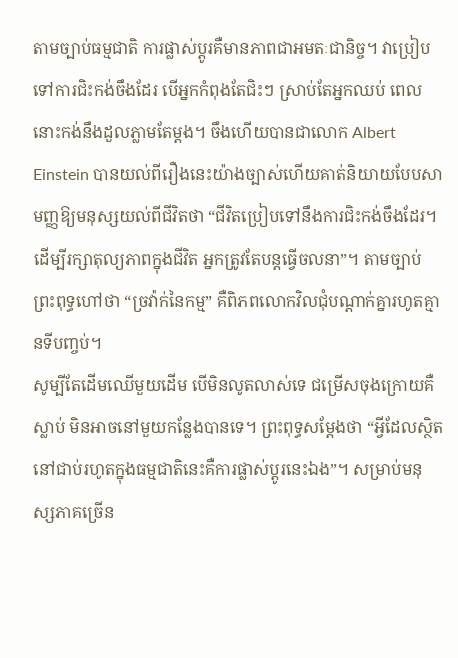តាមច្បាប់ធម្មជាតិ ការផ្លាស់ប្តូរគឺមានភាពជាអមតៈជានិច្ច។ វាប្រៀបទៅការជិះកង់ចឹងដែរ បើអ្នកកំពុងតែជិះៗ ស្រាប់តែអ្នកឈប់ ពេលនោះកង់នឹងដួលភ្លាមតែម្តង។ ចឹងហើយបានជាលោក Albert Einstein បានយល់ពីរឿងនេះយ៉ាងច្បាស់ហើយគាត់និយាយបែបសាមញ្ញឱ្យមនុស្សយល់ពីជីវិតថា “ជីវិតប្រៀបទៅនឹងការជិះកង់ចឹងដែរ។ ដើម្បីរក្សាតុល្យភាពក្នុងជីវិត អ្នកត្រូវតែបន្តធ្វើចលនា”។ តាមច្បាប់ព្រះពុទ្ធហៅថា “ច្រវ៉ាក់នៃកម្ម” គឺពិភពលោកវិលជុំបណ្ដាក់គ្នារហូតគ្មានទីបញ្ចប់។
សូម្បីតែដើមឈើមួយដើម បើមិនលូតលាស់ទេ ជម្រើសចុងក្រោយគឺស្លាប់ មិនអាចនៅមួយកន្លែងបានទេ។ ព្រះពុទ្ធសម្តែងថា “អ្វីដែលស្ថិតនៅជាប់រហូតក្នុងធម្មជាតិនេះគឺការផ្លាស់ប្តូរនេះឯង”។ សម្រាប់មនុស្សភាគច្រើន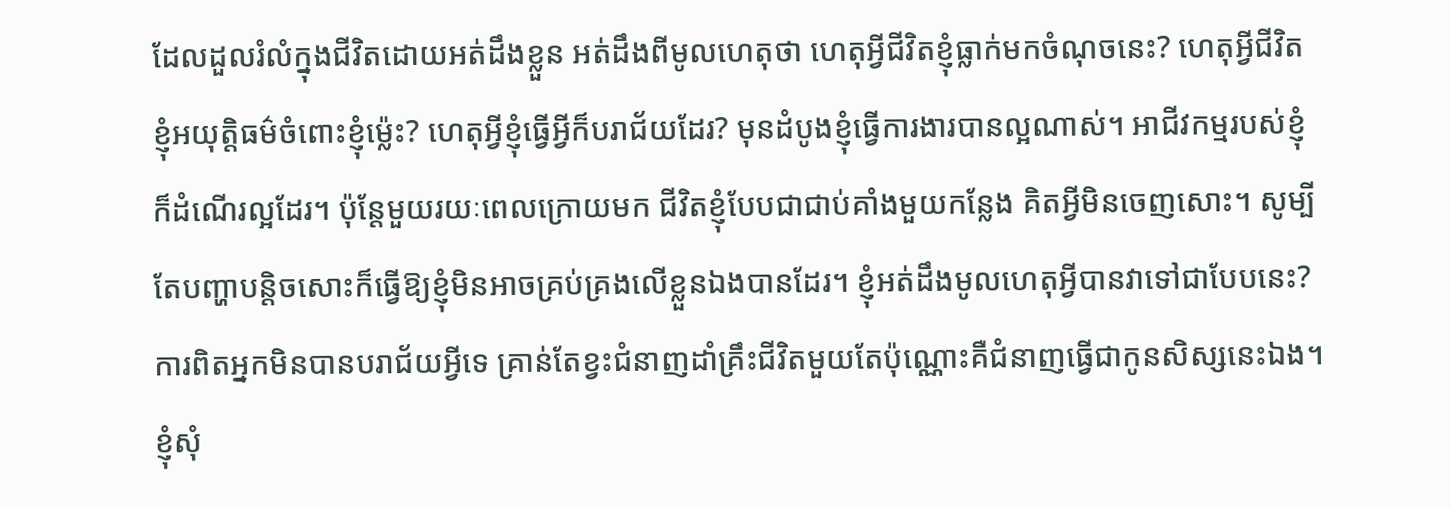ដែលដួលរំលំក្នុងជីវិតដោយអត់ដឹងខ្លួន អត់ដឹងពីមូលហេតុថា ហេតុអ្វីជីវិតខ្ញុំធ្លាក់មកចំណុចនេះ? ហេតុអ្វីជីវិតខ្ញុំអយុត្តិធម៌ចំពោះខ្ញុំម្ល៉េះ? ហេតុអ្វីខ្ញុំធ្វើអ្វីក៏បរាជ័យដែរ? មុនដំបូងខ្ញុំធ្វើការងារបានល្អណាស់។ អាជីវកម្មរបស់ខ្ញុំក៏ដំណើរល្អដែរ។ ប៉ុន្តែមួយរយៈពេលក្រោយមក ជីវិតខ្ញុំបែបជាជាប់គាំងមួយកន្លែង គិតអ្វីមិនចេញសោះ។ សូម្បីតែបញ្ហាបន្តិចសោះក៏ធ្វើឱ្យខ្ញុំមិនអាចគ្រប់គ្រងលើខ្លួនឯងបានដែរ។ ខ្ញុំអត់ដឹងមូលហេតុអ្វីបានវាទៅជាបែបនេះ?
ការពិតអ្នកមិនបានបរាជ័យអ្វីទេ គ្រាន់តែខ្វះជំនាញដាំគ្រឹះជីវិតមួយតែប៉ុណ្ណោះគឺជំនាញធ្វើជាកូនសិស្សនេះឯង។ ខ្ញុំសុំ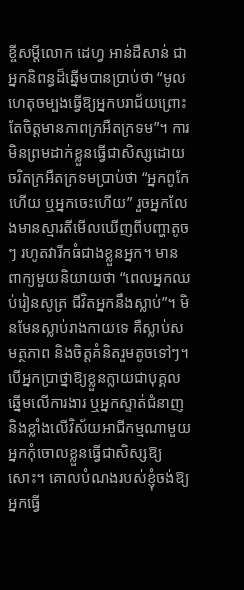ខ្ចីសម្តីលោក ដេហ្វ អាន់ដឺសាន់ ជាអ្នកនិពន្ធដ៏ឆ្នើមបានប្រាប់ថា “មូលហេតុចម្បងធ្វើឱ្យអ្នកបរាជ័យព្រោះតែចិត្តមានភាពក្រអឺតក្រទម”។ ការមិនព្រមដាក់ខ្លួនធ្វើជាសិស្សដោយចរិតក្រអឺតក្រទមប្រាប់ថា “អ្នកពូកែហើយ ឬអ្នកចេះហើយ” រួចអ្នកលែងមានស្មារតីមើលឃើញពីបញ្ហាតូចៗ រហូតវារីកធំជាងខ្លួនអ្នក។ មានពាក្យមួយនិយាយថា “ពេលអ្នកឈប់រៀនសូត្រ ជីវិតអ្នកនឹងស្លាប់”។ មិនមែនស្លាប់រាងកាយទេ គឺស្លាប់សមត្ថភាព និងចិត្តគំនិតរួមតូចទៅៗ។
បើអ្នកប្រាថ្នាឱ្យខ្លួនក្លាយជាបុគ្គលឆ្នើមលើការងារ ឬអ្នកស្ទាត់ជំនាញ និងខ្លាំងលើវិស័យអាជីកម្មណាមួយ អ្នកកុំចោលខ្លួនធ្វើជាសិស្សឱ្យសោះ។ គោលបំណងរបស់ខ្ញុំចង់ឱ្យអ្នកធ្វើ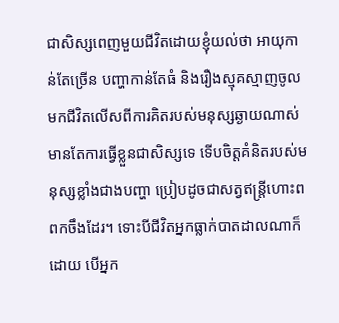ជាសិស្សពេញមួយជីវិតដោយខ្ញុំយល់ថា អាយុកាន់តែច្រើន បញ្ហាកាន់តែធំ និងរឿងស្មុគស្មាញចូលមកជីវិតលើសពីការគិតរបស់មនុស្សឆ្ងាយណាស់ មានតែការធ្វើខ្លួនជាសិស្សទេ ទើបចិត្តគំនិតរបស់មនុស្សខ្លាំងជាងបញ្ហា ប្រៀបដូចជាសត្វឥន្រ្តីហោះពពកចឹងដែរ។ ទោះបីជីវិតអ្នកធ្លាក់បាតដាលណាក៏ដោយ បើអ្នក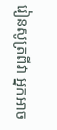រៀនសូត្រពីវា អ្នកអាច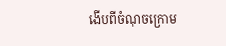ងើបពីចំណុចក្រោម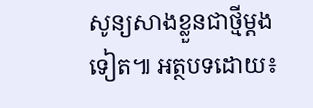សូន្យសាងខ្លួនជាថ្មីម្តងទៀត៕ អត្ថបទដោយ៖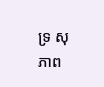ទ្រ សុភាព